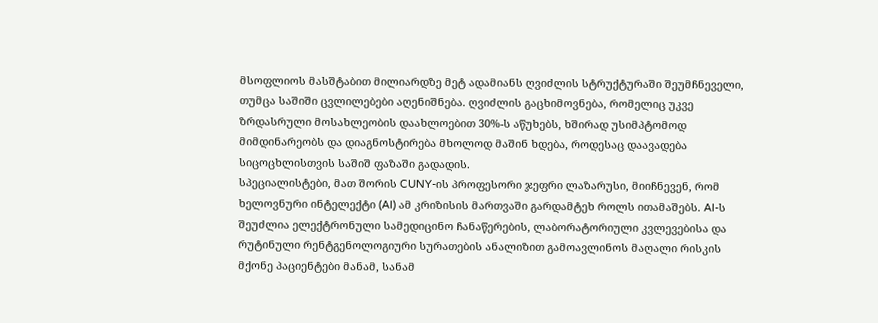მსოფლიოს მასშტაბით მილიარდზე მეტ ადამიანს ღვიძლის სტრუქტურაში შეუმჩნეველი, თუმცა საშიში ცვლილებები აღენიშნება. ღვიძლის გაცხიმოვნება, რომელიც უკვე ზრდასრული მოსახლეობის დაახლოებით 30%-ს აწუხებს, ხშირად უსიმპტომოდ მიმდინარეობს და დიაგნოსტირება მხოლოდ მაშინ ხდება, როდესაც დაავადება სიცოცხლისთვის საშიშ ფაზაში გადადის.
სპეციალისტები, მათ შორის CUNY-ის პროფესორი ჯეფრი ლაზარუსი, მიიჩნევენ, რომ ხელოვნური ინტელექტი (AI) ამ კრიზისის მართვაში გარდამტეხ როლს ითამაშებს. AI-ს შეუძლია ელექტრონული სამედიცინო ჩანაწერების, ლაბორატორიული კვლევებისა და რუტინული რენტგენოლოგიური სურათების ანალიზით გამოავლინოს მაღალი რისკის მქონე პაციენტები მანამ, სანამ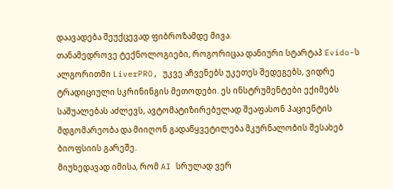დაავადება შეუქცევად ფიბროზამდე მივა.
თანამედროვე ტექნოლოგიები, როგორიცაა დანიური სტარტაპ Evido-ს ალგორითმი LiverPRO, უკვე აჩვენებს უკეთეს შედეგებს, ვიდრე ტრადიციული სკრინინგის მეთოდები. ეს ინსტრუმენტები ექიმებს საშუალებას აძლევს, ავტომატიზირებულად შეაფასონ პაციენტის მდგომარეობა და მიიღონ გადაწყვეტილება მკურნალობის შესახებ ბიოფსიის გარეშე.
მიუხედავად იმისა, რომ AI სრულად ვერ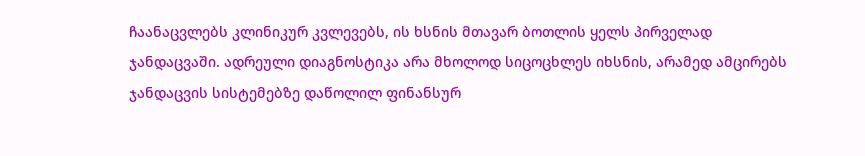ჩაანაცვლებს კლინიკურ კვლევებს, ის ხსნის მთავარ ბოთლის ყელს პირველად ჯანდაცვაში. ადრეული დიაგნოსტიკა არა მხოლოდ სიცოცხლეს იხსნის, არამედ ამცირებს ჯანდაცვის სისტემებზე დაწოლილ ფინანსურ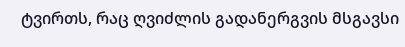ტვირთს, რაც ღვიძლის გადანერგვის მსგავსი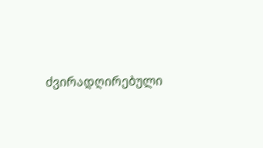ძვირადღირებული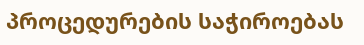პროცედურების საჭიროებას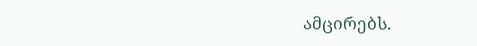ამცირებს.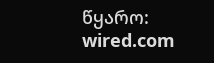წყარო: wired.com